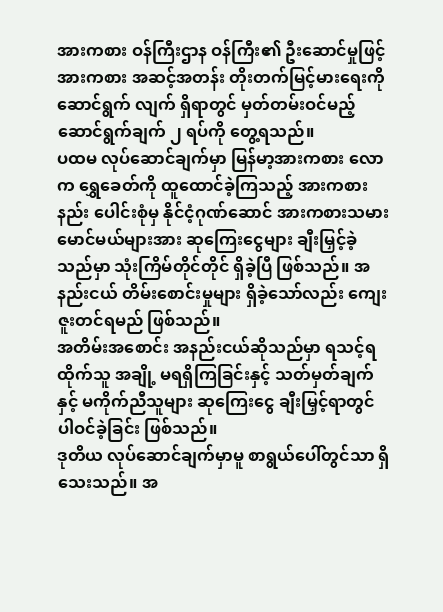အားကစား ဝန်ကြီးဌာန ဝန်ကြီး၏ ဦးဆောင်မှုဖြင့် အားကစား အဆင့်အတန်း တိုးတက်မြင့်မားရေးကို ဆောင်ရွက် လျက် ရှိရာတွင် မှတ်တမ်းဝင်မည့် ဆောင်ရွက်ချက် ၂ ရပ်ကို တွေ့ရသည်။
ပထမ လုပ်ဆောင်ချက်မှာ မြန်မာ့အားကစား လောက ရွှေခေတ်ကို ထူထောင်ခဲ့ကြသည့် အားကစားနည်း ပေါင်းစုံမှ နိုင်ငံ့ဂုဏ်ဆောင် အားကစားသမား မောင်မယ်များအား ဆုကြေးငွေများ ချီးမြှင့်ခဲ့သည်မှာ သုံးကြိမ်တိုင်တိုင် ရှိခဲ့ပြီ ဖြစ်သည်။ အနည်းငယ် တိမ်းစောင်းမှုများ ရှိခဲ့သော်လည်း ကျေးဇူးတင်ရမည် ဖြစ်သည်။
အတိမ်းအစောင်း အနည်းငယ်ဆိုသည်မှာ ရသင့်ရထိုက်သူ အချို့ မရရှိကြခြင်းနှင့် သတ်မှတ်ချက်နှင့် မကိုက်ညီသူများ ဆုကြေးငွေ ချီးမြှင့်ရာတွင် ပါဝင်ခဲ့ခြင်း ဖြစ်သည်။
ဒုတိယ လုပ်ဆောင်ချက်မှာမူ စာရွယ်ပေါ်တွင်သာ ရှိသေးသည်။ အ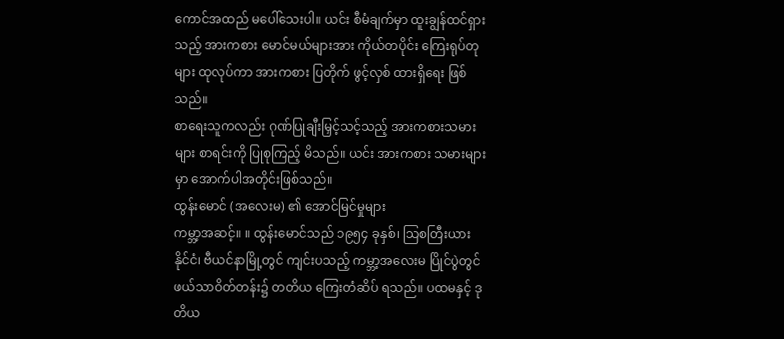ကောင်အထည် မပေါ်သေးပါ။ ယင်း စီမံချက်မှာ ထူးချွန်ထင်ရှားသည့် အားကစား မောင်မယ်များအား ကိုယ်တပိုင်း ကြေးရုပ်တုများ ထုလုပ်ကာ အားကစား ပြတိုက် ဖွင့်လှစ် ထားရှိရေး ဖြစ်သည်။
စာရေးသူကလည်း ဂုဏ်ပြုချီးမြှင့်သင့်သည့် အားကစားသမားများ စာရင်းကို ပြုစုကြည့် မိသည်။ ယင်း အားကစား သမားများမှာ အောက်ပါအတိုင်းဖြစ်သည်။
ထွန်းမောင် (အလေးမ) ၏ အောင်မြင်မှုများ
ကမ္ဘာ့အဆင့်။ ။ ထွန်းမောင်သည် ၁၉၅၄ ခုနှစ်၊ သြစတြီးယား နိုင်ငံ၊ ဗီယင်နာမြို့တွင် ကျင်းပသည့် ကမ္ဘာ့အလေးမ ပြိုင်ပွဲတွင် ဖယ်သာဝိတ်တန်း၌ တတိယ ကြေးတံဆိပ် ရသည်။ ပထမနှင့် ဒုတိယ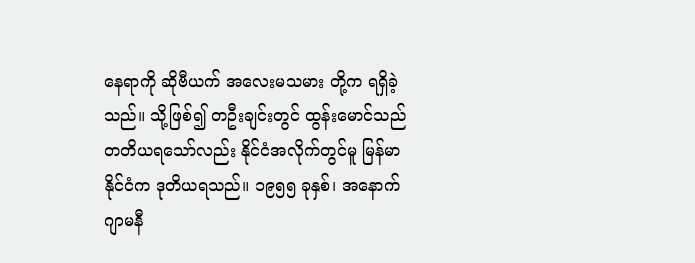နေရာကို ဆိုဗီယက် အလေးမသမား တို့က ရရှိခဲ့သည်။ သို့ဖြစ်၍ တဦးချင်းတွင် ထွန်းမောင်သည် တတိယရသော်လည်း နိုင်ငံအလိုက်တွင်မူ မြန်မာနိုင်ငံက ဒုတိယရသည်။ ၁၉၅၅ ခုနှစ်၊ အနောက် ဂျာမနီ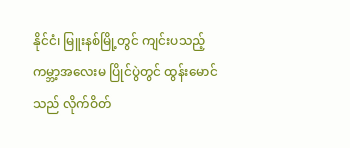နိုင်ငံ၊ မြူးနစ်မြို့တွင် ကျင်းပသည့် ကမ္ဘာ့အလေးမ ပြိုင်ပွဲတွင် ထွန်းမောင်သည် လိုက်ဝိတ်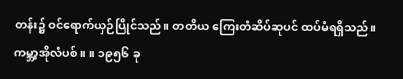တန်း၌ ဝင်ရောက်ယှဉ်ပြိုင်သည်။ တတိယ ကြေးတံဆိပ်ဆုပင် ထပ်မံရရှိသည်။
ကမ္ဘာ့အိုလံပစ်။ ။ ၁၉၅၆ ခု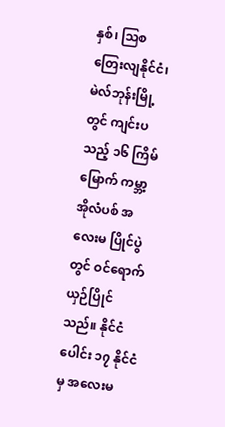နှစ်၊ သြစတြေးလျနိုင်ငံ၊ မဲလ်ဘုန်းမြို့တွင် ကျင်းပသည့် ၁၆ ကြိမ်မြောက် ကမ္ဘာ့အိုလံပစ် အလေးမ ပြိုင်ပွဲတွင် ဝင်ရောက်ယှဉ်ပြိုင်သည်။ နိုင်ငံပေါင်း ၁၇ နိုင်ငံမှ အလေးမ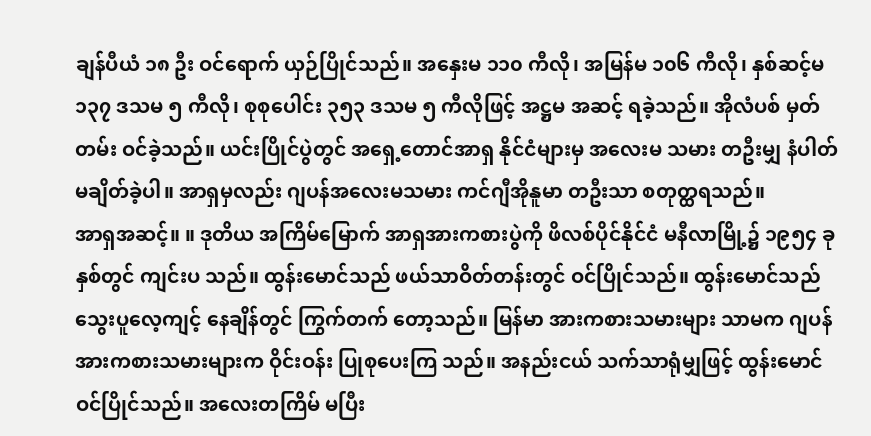ချန်ပီယံ ၁၈ ဦး ဝင်ရောက် ယှဉ်ပြိုင်သည်။ အနှေးမ ၁၁၀ ကီလို၊ အမြန်မ ၁၀၆ ကီလို၊ နှစ်ဆင့်မ ၁၃၇ ဒသမ ၅ ကီလို၊ စုစုပေါင်း ၃၅၃ ဒသမ ၅ ကီလိုဖြင့် အဋ္ဌမ အဆင့် ရခဲ့သည်။ အိုလံပစ် မှတ်တမ်း ဝင်ခဲ့သည်။ ယင်းပြိုင်ပွဲတွင် အရှေ့တောင်အာရှ နိုင်ငံများမှ အလေးမ သမား တဦးမျှ နံပါတ် မချိတ်ခဲ့ပါ။ အာရှမှလည်း ဂျပန်အလေးမသမား ကင်ဂျီအိုနူမာ တဦးသာ စတုတ္ထရသည်။
အာရှအဆင့်။ ။ ဒုတိယ အကြိမ်မြောက် အာရှအားကစားပွဲကို ဖိလစ်ပိုင်နိုင်ငံ မနီလာမြို့၌ ၁၉၅၄ ခုနှစ်တွင် ကျင်းပ သည်။ ထွန်းမောင်သည် ဖယ်သာဝိတ်တန်းတွင် ဝင်ပြိုင်သည်။ ထွန်းမောင်သည် သွေးပူလေ့ကျင့် နေချိန်တွင် ကြွက်တက် တော့သည်။ မြန်မာ အားကစားသမားများ သာမက ဂျပန် အားကစားသမားများက ဝိုင်းဝန်း ပြုစုပေးကြ သည်။ အနည်းငယ် သက်သာရုံမျှဖြင့် ထွန်းမောင် ဝင်ပြိုင်သည်။ အလေးတကြိမ် မပြီး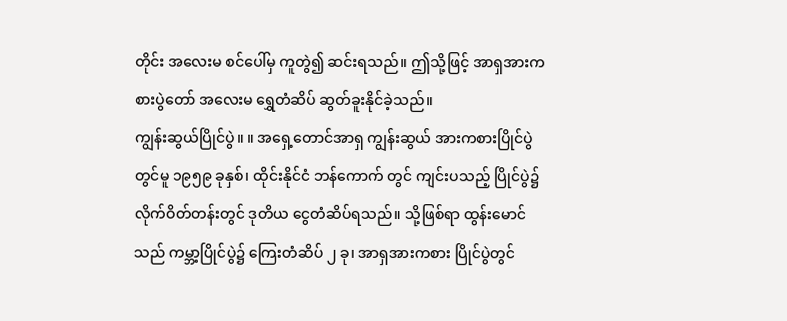တိုင်း အလေးမ စင်ပေါ်မှ ကူတွဲ၍ ဆင်းရသည်။ ဤသို့ဖြင့် အာရှအားကစားပွဲတော် အလေးမ ရွှေတံဆိပ် ဆွတ်ခူးနိုင်ခဲ့သည်။
ကျွန်းဆွယ်ပြိုင်ပွဲ။ ။ အရှေ့တောင်အာရှ ကျွန်းဆွယ် အားကစားပြိုင်ပွဲတွင်မူ ၁၉၅၉ ခုနှစ်၊ ထိုင်းနိုင်ငံ ဘန်ကောက် တွင် ကျင်းပသည့် ပြိုင်ပွဲ၌ လိုက်ဝိတ်တန်းတွင် ဒုတိယ ငွေတံဆိပ်ရသည်။ သို့ဖြစ်ရာ ထွန်းမောင်သည် ကမ္ဘာ့ပြိုင်ပွဲ၌ ကြေးတံဆိပ် ၂ ခု၊ အာရှအားကစား ပြိုင်ပွဲတွင်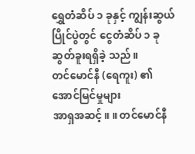ရွှေတံဆိပ် ၁ ခုနှင့် ကျွန်းဆွယ်ပြိုင်ပွဲတွင် ငွေတံဆိပ် ၁ ခု ဆွတ်ခူးရရှိခဲ့ သည်။
တင်မောင်နီ (ရေကူး) ၏ အောင်မြင်မှုများ
အာရှအဆင့်။ ။ တင်မောင်နီ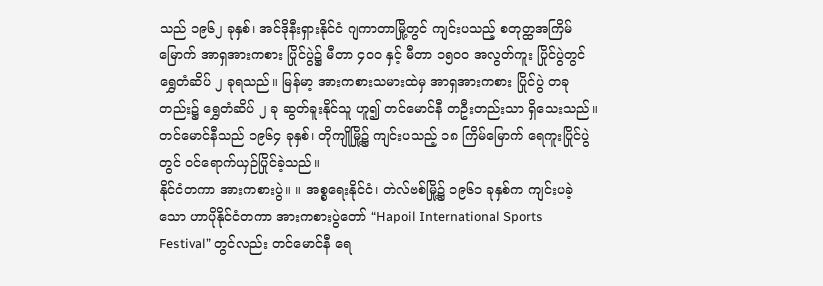သည် ၁၉၆၂ ခုနှစ်၊ အင်ဒိုနီးရှားနိုင်ငံ ဂျကာတာမြို့တွင် ကျင်းပသည့် စတုတ္ထအကြိမ် မြောက် အာရှအားကစား ပြိုင်ပွဲ၌ မီတာ ၄၀၀ နှင့် မီတာ ၁၅၀၀ အလွတ်ကူး ပြိုင်ပွဲတွင် ရွှေတံဆိပ် ၂ ခုရသည်။ မြန်မာ့ အားကစားသမားထဲမှ အာရှအားကစား ပြိုင်ပွဲ တခုတည်း၌ ရွှေတံဆိပ် ၂ ခု ဆွတ်ခူးနိုင်သူ ဟူ၍ တင်မောင်နီ တဦးတည်းသာ ရှိသေးသည်။ တင်မောင်နီသည် ၁၉၆၄ ခုနှစ်၊ တိုကျိုမြို့၌ ကျင်းပသည့် ၁၈ ကြိမ်မြောက် ရေကူးပြိုင်ပွဲ တွင် ဝင်ရောက်ယှဉ်ပြိုင်ခဲ့သည်။
နိုင်ငံတကာ အားကစားပွဲ။ ။ အစ္စရေးနိုင်ငံ၊ တဲလ်ဗစ်မြို့၌ ၁၉၆၁ ခုနှစ်က ကျင်းပခဲ့သော ဟာပိုနိုင်ငံတကာ အားကစားပွဲတော် “Hapoil International Sports Festival” တွင်လည်း တင်မောင်နီ ရေ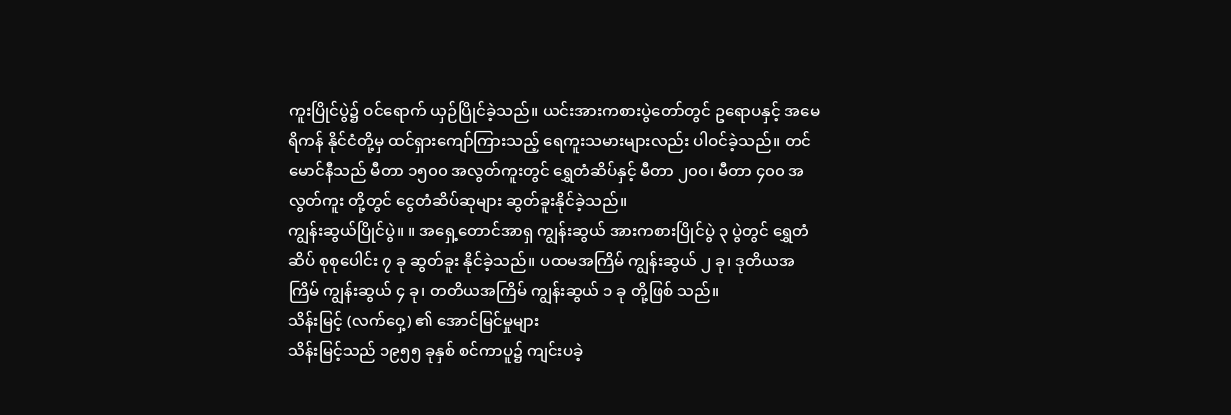ကူးပြိုင်ပွဲ၌ ဝင်ရောက် ယှဉ်ပြိုင်ခဲ့သည်။ ယင်းအားကစားပွဲတော်တွင် ဥရောပနှင့် အမေရိကန် နိုင်ငံတို့မှ ထင်ရှားကျော်ကြားသည့် ရေကူးသမားများလည်း ပါဝင်ခဲ့သည်။ တင်မောင်နီသည် မီတာ ၁၅၀၀ အလွတ်ကူးတွင် ရွှေတံဆိပ်နှင့် မီတာ ၂၀၀၊ မီတာ ၄၀၀ အလွတ်ကူး တို့တွင် ငွေတံဆိပ်ဆုများ ဆွတ်ခူးနိုင်ခဲ့သည်။
ကျွန်းဆွယ်ပြိုင်ပွဲ။ ။ အရှေ့တောင်အာရှ ကျွန်းဆွယ် အားကစားပြိုင်ပွဲ ၃ ပွဲတွင် ရွှေတံဆိပ် စုစုပေါင်း ၇ ခု ဆွတ်ခူး နိုင်ခဲ့သည်။ ပထမအကြိမ် ကျွန်းဆွယ် ၂ ခု၊ ဒုတိယအကြိမ် ကျွန်းဆွယ် ၄ ခု၊ တတိယအကြိမ် ကျွန်းဆွယ် ၁ ခု တို့ဖြစ် သည်။
သိန်းမြင့် (လက်ဝှေ့) ၏ အောင်မြင်မှုများ
သိန်းမြင့်သည် ၁၉၅၅ ခုနှစ် စင်ကာပူ၌ ကျင်းပခဲ့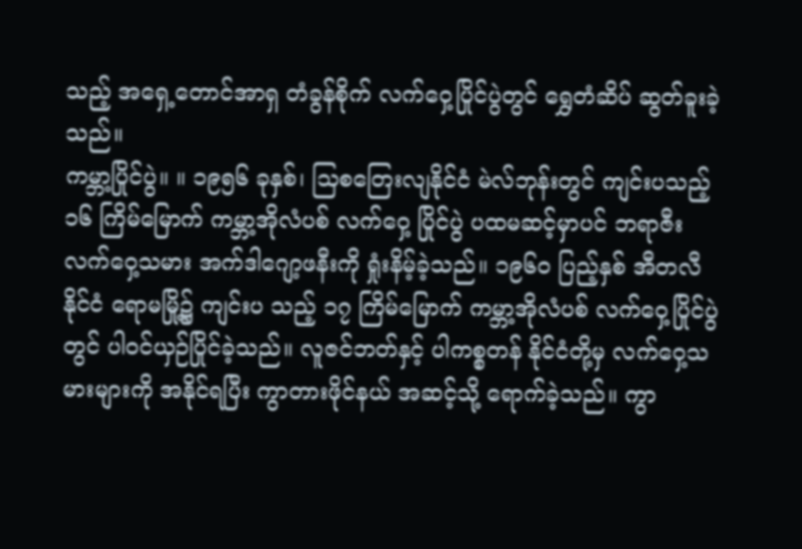သည့် အရှေ့တောင်အာရှ တံခွန်စိုက် လက်ဝှေ့ပြိုင်ပွဲတွင် ရွှေတံဆိပ် ဆွတ်ခူးခဲ့ သည်။
ကမ္ဘာ့ပြိုင်ပွဲ။ ။ ၁၉၅၆ ခုနှစ်၊ သြစတြေးလျနိုင်ငံ မဲလ်ဘုန်းတွင် ကျင်းပသည့် ၁၆ ကြိမ်မြောက် ကမ္ဘာ့အိုလံပစ် လက်ဝှေ့ ပြိုင်ပွဲ ပထမဆင့်မှာပင် ဘရာဇီး လက်ဝှေ့သမား အက်ဒါဂျော့ဖနီးကို ရှုံးနိမ့်ခဲ့သည်။ ၁၉၆၀ ပြည့်နှစ် အီတလီ နိုင်ငံ ရောမမြို့၌ ကျင်းပ သည့် ၁၇ ကြိမ်မြောက် ကမ္ဘာ့အိုလံပစ် လက်ဝှေ့ပြိုင်ပွဲတွင် ပါဝင်ယှဉ်ပြိုင်ခဲ့သည်။ လူဇင်ဘတ်နှင့် ပါကစ္စတန် နိုင်ငံတို့မှ လက်ဝှေ့သမားများကို အနိုင်ရပြီး ကွာတားဖိုင်နယ် အဆင့်သို့ ရောက်ခဲ့သည်။ ကွာ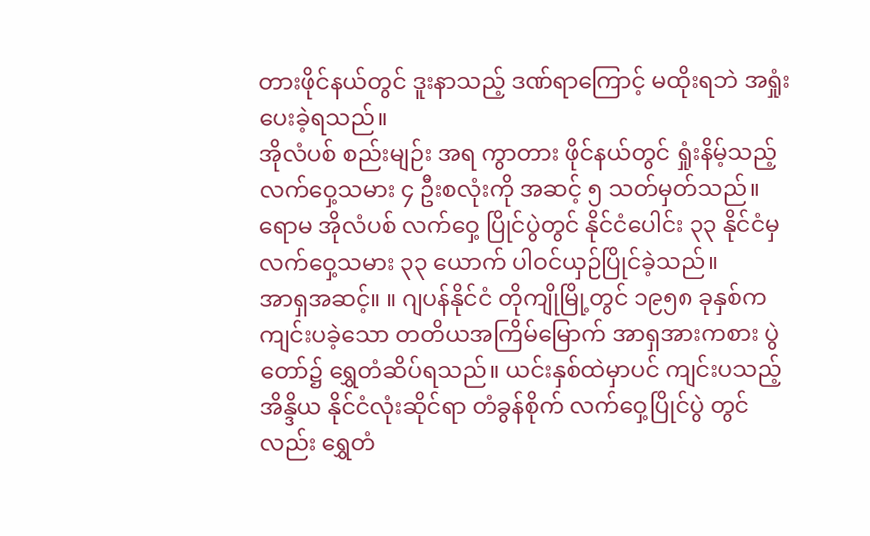တားဖိုင်နယ်တွင် ဒူးနာသည့် ဒဏ်ရာကြောင့် မထိုးရဘဲ အရှုံးပေးခဲ့ရသည်။
အိုလံပစ် စည်းမျဉ်း အရ ကွာတား ဖိုင်နယ်တွင် ရှုံးနိမ့်သည့် လက်ဝှေ့သမား ၄ ဦးစလုံးကို အဆင့် ၅ သတ်မှတ်သည်။ ရောမ အိုလံပစ် လက်ဝှေ့ ပြိုင်ပွဲတွင် နိုင်ငံပေါင်း ၃၃ နိုင်ငံမှ လက်ဝှေ့သမား ၃၃ ယောက် ပါဝင်ယှဉ်ပြိုင်ခဲ့သည်။
အာရှအဆင့်။ ။ ဂျပန်နိုင်ငံ တိုကျိုမြို့တွင် ၁၉၅၈ ခုနှစ်က ကျင်းပခဲ့သော တတိယအကြိမ်မြောက် အာရှအားကစား ပွဲတော်၌ ရွှေတံဆိပ်ရသည်။ ယင်းနှစ်ထဲမှာပင် ကျင်းပသည့် အိန္ဒိယ နိုင်ငံလုံးဆိုင်ရာ တံခွန်စိုက် လက်ဝှေ့ပြိုင်ပွဲ တွင်လည်း ရွှေတံ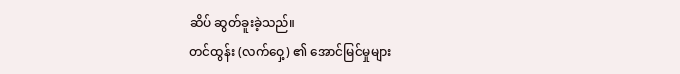ဆိပ် ဆွတ်ခူးခဲ့သည်။
တင်ထွန်း (လက်ဝှေ့) ၏ အောင်မြင်မှုများ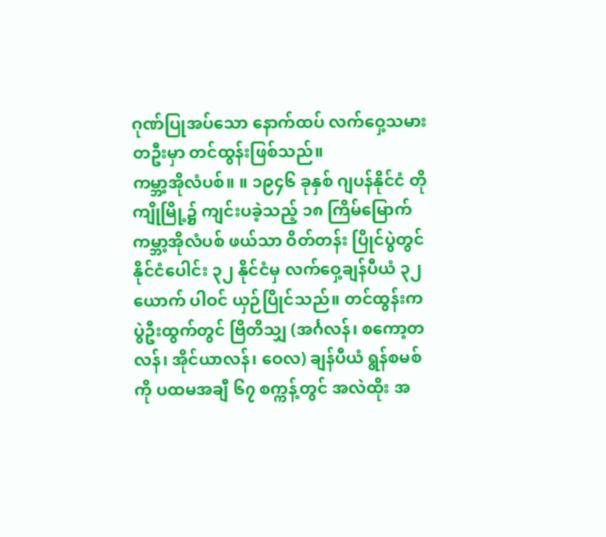ဂုဏ်ပြုအပ်သော နောက်ထပ် လက်ဝှေ့သမားတဦးမှာ တင်ထွန်းဖြစ်သည်။
ကမ္ဘာ့အိုလံပစ်။ ။ ၁၉၄၆ ခုနှစ် ဂျပန်နိုင်ငံ တိုကျိုမြို့၌ ကျင်းပခဲ့သည့် ၁၈ ကြိမ်မြောက် ကမ္ဘာ့အိုလံပစ် ဖယ်သာ ဝိတ်တန်း ပြိုင်ပွဲတွင် နိုင်ငံပေါင်း ၃၂ နိုင်ငံမှ လက်ဝှေ့ချန်ပီယံ ၃၂ ယောက် ပါဝင် ယှဉ်ပြိုင်သည်။ တင်ထွန်းက ပွဲဦးထွက်တွင် ဗြိတိသျှ (အင်္ဂလန်၊ စကော့တလန်၊ အိုင်ယာလန်၊ ဝေလ) ချန်ပီယံ ရွန်စမစ်ကို ပထမအချီ ၆၇ စက္ကန့်တွင် အလဲထိုး အ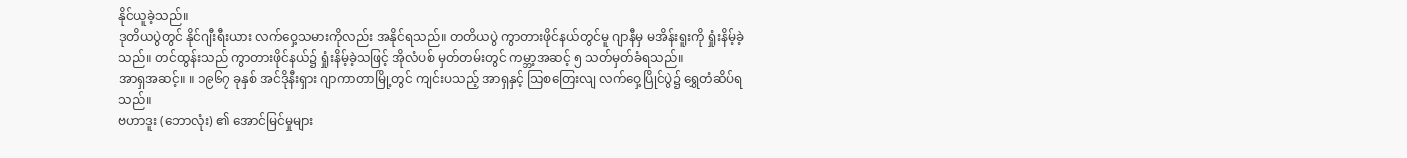နိုင်ယူခဲ့သည်။
ဒုတိယပွဲတွင် နိုင်ဂျီးရီးယား လက်ဝှေ့သမားကိုလည်း အနိုင်ရသည်။ တတိယပွဲ ကွာတားဖိုင်နယ်တွင်မူ ဂျာနီမှ မအိန်းရူးကို ရှုံးနိမ့်ခဲ့သည်။ တင်ထွန်းသည် ကွာတားဖိုင်နယ်၌ ရှုံးနိမ့်ခဲ့သဖြင့် အိုလံပစ် မှတ်တမ်းတွင် ကမ္ဘာ့အဆင့် ၅ သတ်မှတ်ခံရသည်။
အာရှအဆင့်။ ။ ၁၉၆၇ ခုနှစ် အင်ဒိုနီးရှား ဂျာကာတာမြို့တွင် ကျင်းပသည့် အာရှနှင့် သြစတြေးလျ လက်ဝှေ့ပြိုင်ပွဲ၌ ရွှေတံဆိပ်ရသည်။
ဗဟာဒူး (ဘောလုံး) ၏ အောင်မြင်မှုများ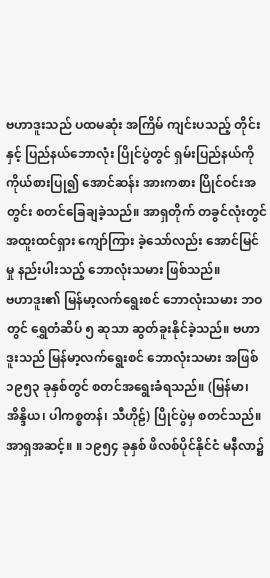ဗဟာဒူးသည် ပထမဆုံး အကြိမ် ကျင်းပသည့် တိုင်းနှင့် ပြည်နယ်ဘောလုံး ပြိုင်ပွဲတွင် ရှမ်းပြည်နယ်ကို ကိုယ်စားပြု၍ အောင်ဆန်း အားကစား ပြိုင်ဝင်းအတွင်း စတင်ခြေချခဲ့သည်။ အာရှတိုက် တခွင်လုံးတွင် အထူးထင်ရှား ကျော်ကြား ခဲ့သော်လည်း အောင်မြင်မှု နည်းပါးသည့် ဘောလုံးသမား ဖြစ်သည်။
ဗဟာဒူး၏ မြန်မာ့လက်ရွေးစင် ဘောလုံးသမား ဘဝတွင် ရွှေတံဆိပ် ၅ ဆုသာ ဆွတ်ခူးနိုင်ခဲ့သည်။ ဗဟာဒူးသည် မြန်မာ့လက်ရွေးစင် ဘောလုံးသမား အဖြစ် ၁၉၅၃ ခုနှစ်တွင် စတင်အရွေးခံရသည်။ (မြန်မာ၊ အိန္ဒိယ၊ ပါကစ္စတန်၊ သီဟိုဠ်) ပြိုင်ပွဲမှ စတင်သည်။
အာရှအဆင့်။ ။ ၁၉၅၄ ခုနှစ် ဖိလစ်ပိုင်နိုင်ငံ မနီလာ၌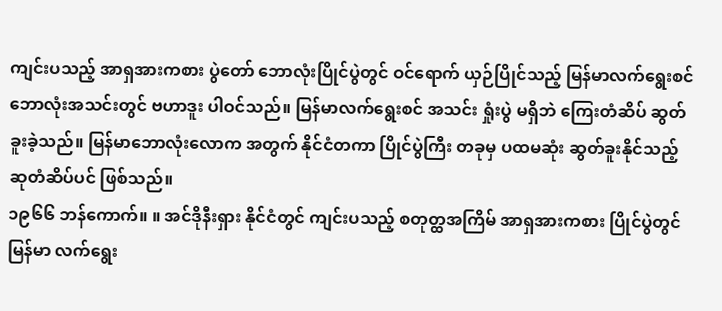ကျင်းပသည့် အာရှအားကစား ပွဲတော် ဘောလုံးပြိုင်ပွဲတွင် ဝင်ရောက် ယှဉ်ပြိုင်သည့် မြန်မာလက်ရွေးစင် ဘောလုံးအသင်းတွင် ဗဟာဒူး ပါဝင်သည်။ မြန်မာလက်ရွေးစင် အသင်း ရှုံးပွဲ မရှိဘဲ ကြေးတံဆိပ် ဆွတ်ခူးခဲ့သည်။ မြန်မာဘောလုံးလောက အတွက် နိုင်ငံတကာ ပြိုင်ပွဲကြီး တခုမှ ပထမဆုံး ဆွတ်ခူးနိုင်သည့် ဆုတံဆိပ်ပင် ဖြစ်သည်။
၁၉၆၆ ဘန်ကောက်။ ။ အင်ဒိုနီးရှား နိုင်ငံတွင် ကျင်းပသည့် စတုတ္ထအကြိမ် အာရှအားကစား ပြိုင်ပွဲတွင် မြန်မာ လက်ရွေး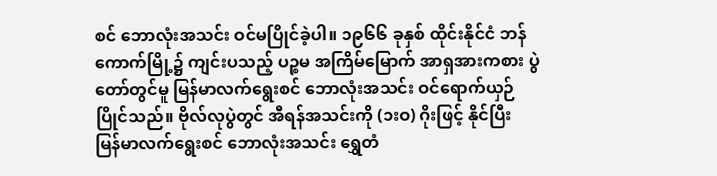စင် ဘောလုံးအသင်း ဝင်မပြိုင်ခဲ့ပါ။ ၁၉၆၆ ခုနှစ် ထိုင်းနိုင်ငံ ဘန်ကောက်မြို့၌ ကျင်းပသည့် ပဉ္စမ အကြိမ်မြောက် အာရှအားကစား ပွဲတော်တွင်မူ မြန်မာလက်ရွေးစင် ဘောလုံးအသင်း ဝင်ရောက်ယှဉ်ပြိုင်သည်။ ဗိုလ်လုပွဲတွင် အီရန်အသင်းကို (၁းဝ) ဂိုးဖြင့် နိုင်ပြီး မြန်မာလက်ရွေးစင် ဘောလုံးအသင်း ရွှေတံ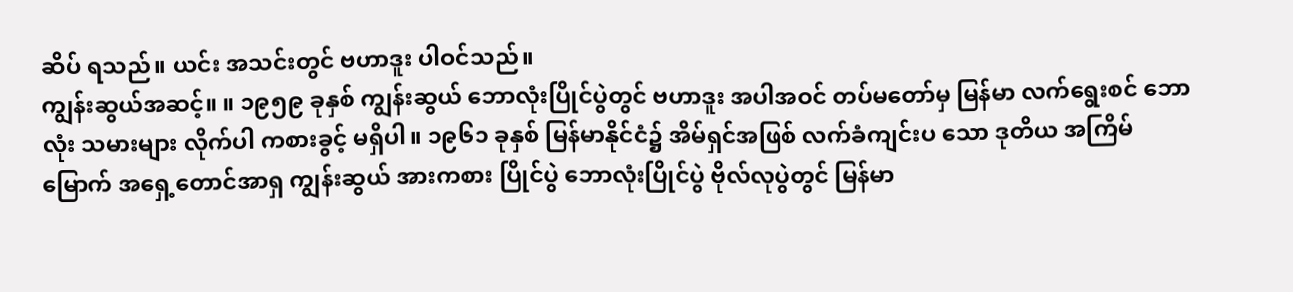ဆိပ် ရသည်။ ယင်း အသင်းတွင် ဗဟာဒူး ပါဝင်သည်။
ကျွန်းဆွယ်အဆင့်။ ။ ၁၉၅၉ ခုနှစ် ကျွန်းဆွယ် ဘောလုံးပြိုင်ပွဲတွင် ဗဟာဒူး အပါအဝင် တပ်မတော်မှ မြန်မာ လက်ရွေးစင် ဘောလုံး သမားများ လိုက်ပါ ကစားခွင့် မရှိပါ။ ၁၉၆၁ ခုနှစ် မြန်မာနိုင်ငံ၌ အိမ်ရှင်အဖြစ် လက်ခံကျင်းပ သော ဒုတိယ အကြိမ်မြောက် အရှေ့တောင်အာရှ ကျွန်းဆွယ် အားကစား ပြိုင်ပွဲ ဘောလုံးပြိုင်ပွဲ ဗိုလ်လုပွဲတွင် မြန်မာ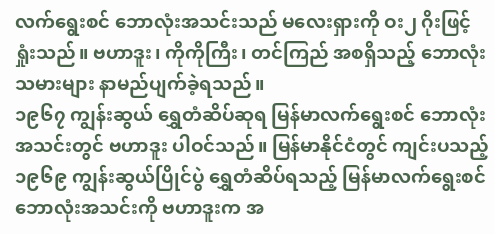လက်ရွေးစင် ဘောလုံးအသင်းသည် မလေးရှားကို ဝး၂ ဂိုးဖြင့် ရှုံးသည်။ ဗဟာဒူး၊ ကိုကိုကြီး၊ တင်ကြည် အစရှိသည့် ဘောလုံးသမားများ နာမည်ပျက်ခဲ့ရသည်။
၁၉၆၇ ကျွန်းဆွယ် ရွှေတံဆိပ်ဆုရ မြန်မာလက်ရွေးစင် ဘောလုံးအသင်းတွင် ဗဟာဒူး ပါဝင်သည်။ မြန်မာနိုင်ငံတွင် ကျင်းပသည့် ၁၉၆၉ ကျွန်းဆွယ်ပြိုင်ပွဲ ရွှေတံဆိပ်ရသည့် မြန်မာလက်ရွေးစင် ဘောလုံးအသင်းကို ဗဟာဒူးက အ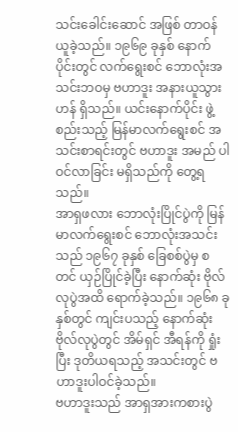သင်းခေါင်းဆောင် အဖြစ် တာဝန်ယူခဲ့သည်။ ၁၉၆၉ ခုနှစ် နောက်ပိုင်းတွင် လက်ရွေးစင် ဘောလုံးအသင်းဘဝမှ ဗဟာဒူး အနားယူသွားဟန် ရှိသည်။ ယင်းနောက်ပိုင်း ဖွဲ့စည်းသည့် မြန်မာလက်ရွေးစင် အသင်းစာရင်းတွင် ဗဟာဒူး အမည် ပါဝင်လာခြင်း မရှိသည်ကို တွေ့ရသည်။
အာရှဖလား ဘောလုံးပြိုင်ပွဲကို မြန်မာလက်ရွေးစင် ဘောလုံးအသင်းသည် ၁၉၆၇ ခုနှစ် ခြေစစ်ပွဲမှ စတင် ယှဉ်ပြိုင်ခဲ့ပြီး နောက်ဆုံး ဗိုလ်လုပွဲအထိ ရောက်ခဲ့သည်။ ၁၉၆၈ ခုနှစ်တွင် ကျင်းပသည့် နောက်ဆုံး ဗိုလ်လုပွဲတွင် အိမ်ရှင် အီရန်ကို ရှုံးပြီး ဒုတိယရသည့် အသင်းတွင် ဗဟာဒူးပါဝင်ခဲ့သည်။
ဗဟာဒူးသည် အာရှအားကစားပွဲ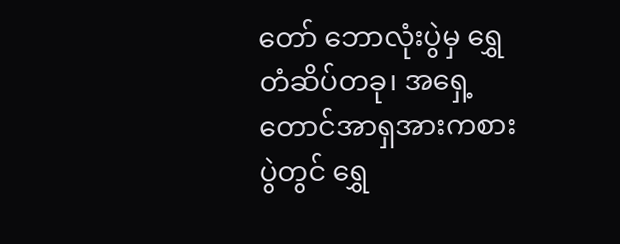တော် ဘောလုံးပွဲမှ ရွှေတံဆိပ်တခု၊ အရှေ့တောင်အာရှအားကစားပွဲတွင် ရွှေ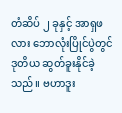တံဆိပ် ၂ ခုနှင့် အာရှဖလား ဘောလုံးပြိုင်ပွဲတွင် ဒုတိယ ဆွတ်ခူးနိုင်ခဲ့သည်။ ဗဟာဒူး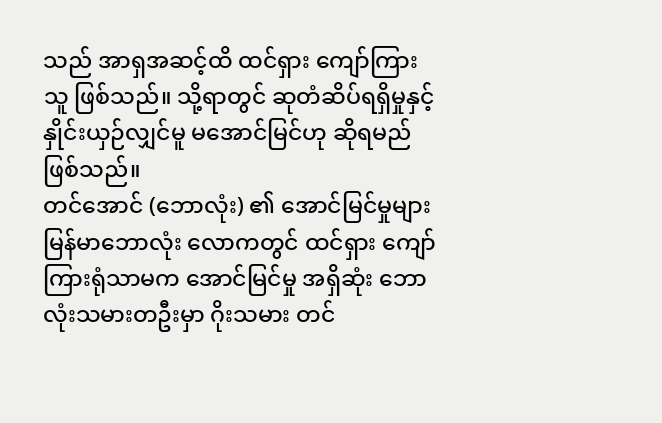သည် အာရှအဆင့်ထိ ထင်ရှား ကျော်ကြားသူ ဖြစ်သည်။ သို့ရာတွင် ဆုတံဆိပ်ရရှိမှုနှင့် နှိုင်းယှဉ်လျှင်မူ မအောင်မြင်ဟု ဆိုရမည် ဖြစ်သည်။
တင်အောင် (ဘောလုံး) ၏ အောင်မြင်မှုများ
မြန်မာဘောလုံး လောကတွင် ထင်ရှား ကျော်ကြားရုံသာမက အောင်မြင်မှု အရှိဆုံး ဘောလုံးသမားတဦးမှာ ဂိုးသမား တင်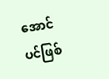အောင် ပင်ဖြစ်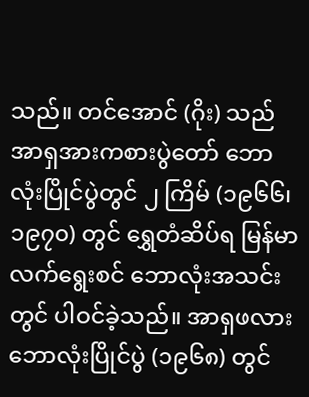သည်။ တင်အောင် (ဂိုး) သည် အာရှအားကစားပွဲတော် ဘောလုံးပြိုင်ပွဲတွင် ၂ ကြိမ် (၁၉၆၆၊ ၁၉၇၀) တွင် ရွှေတံဆိပ်ရ မြန်မာလက်ရွေးစင် ဘောလုံးအသင်းတွင် ပါဝင်ခဲ့သည်။ အာရှဖလား ဘောလုံးပြိုင်ပွဲ (၁၉၆၈) တွင်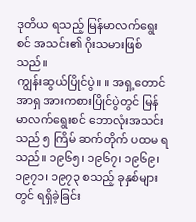ဒုတိယ ရသည့် မြန်မာလက်ရွေးစင် အသင်း၏ ဂိုးသမားဖြစ်သည်။
ကျွန်းဆွယ်ပြိုင်ပွဲ။ ။ အရှ့တောင်အာရှ အားကစားပြိုင်ပွဲတွင် မြန်မာလက်ရွေးစင် ဘောလုံးအသင်းသည် ၅ ကြိမ် ဆက်တိုက် ပထမ ရသည်။ ၁၉၆၅၊ ၁၉၆၇၊ ၁၉၆၉၊ ၁၉၇၁၊ ၁၉၇၃ စသည့် ခုနှစ်များတွင် ရရှိခဲ့ခြင်း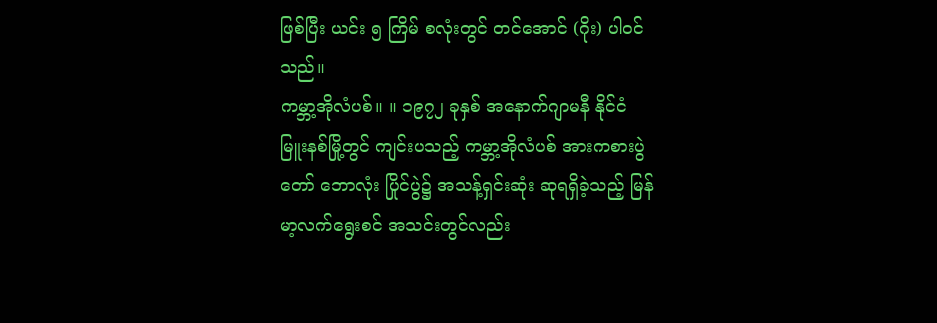ဖြစ်ပြီး ယင်း ၅ ကြိမ် စလုံးတွင် တင်အောင် (ဂိုး) ပါဝင်သည်။
ကမ္ဘာ့အိုလံပစ်။ ။ ၁၉၇၂ ခုနှစ် အနောက်ဂျာမနီ နိုင်ငံ မြူးနစ်မြို့တွင် ကျင်းပသည့် ကမ္ဘာ့အိုလံပစ် အားကစားပွဲတော် ဘောလုံး ပြိုင်ပွဲ၌ အသန့်ရှင်းဆုံး ဆုရရှိခဲ့သည့် မြန်မာ့လက်ရွေးစင် အသင်းတွင်လည်း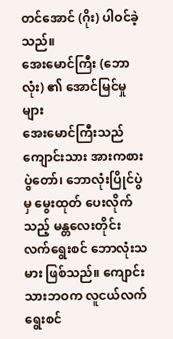တင်အောင် (ဂိုး) ပါဝင်ခဲ့သည်။
အေးမောင်ကြီး (ဘောလုံး) ၏ အောင်မြင်မှုများ
အေးမောင်ကြီးသည် ကျောင်းသား အားကစားပွဲတော်၊ ဘောလုံးပြိုင်ပွဲမှ မွေးထုတ် ပေးလိုက်သည့် မန္တလေးတိုင်း လက်ရွေးစင် ဘောလုံးသမား ဖြစ်သည်။ ကျောင်းသားဘဝက လူငယ်လက်ရွေးစင်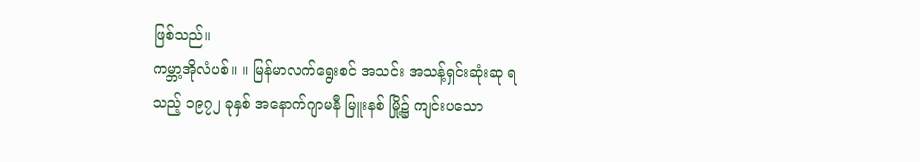ဖြစ်သည်။
ကမ္ဘာ့အိုလံပစ်။ ။ မြန်မာလက်ရွေးစင် အသင်း အသန့်ရှင်းဆုံးဆု ရသည့် ၁၉၇၂ ခုနှစ် အနောက်ဂျာမနီ မြူးနစ် မြို့၌ ကျင်းပသော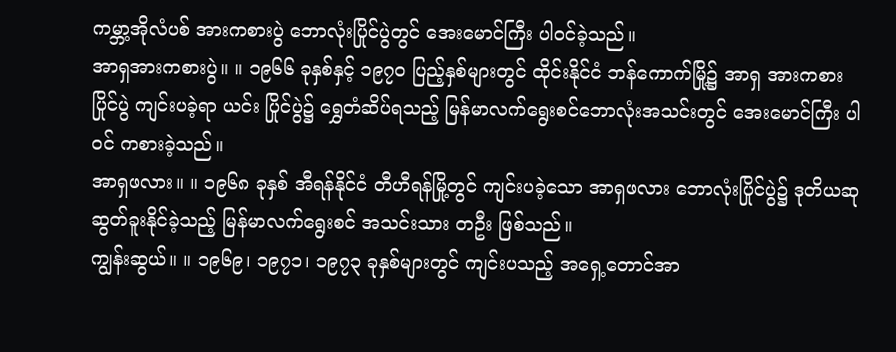ကမ္ဘာ့အိုလံပစ် အားကစားပွဲ ဘောလုံးပြိုင်ပွဲတွင် အေးမောင်ကြီး ပါဝင်ခဲ့သည်။
အာရှအားကစားပွဲ။ ။ ၁၉၆၆ ခုနှစ်နှင့် ၁၉၇၀ ပြည့်နှစ်များတွင် ထိုင်းနိုင်ငံ ဘန်ကောက်မြို့၌ အာရှ အားကစား ပြိုင်ပွဲ ကျင်းပခဲ့ရာ ယင်း ပြိုင်ပွဲ၌ ရွှေတံဆိပ်ရသည့် မြန်မာလက်ရွေးစင်ဘောလုံးအသင်းတွင် အေးမောင်ကြီး ပါဝင် ကစားခဲ့သည်။
အာရှဖလား။ ။ ၁၉၆၈ ခုနှစ် အီရန်နိုင်ငံ တီဟီရန်မြို့တွင် ကျင်းပခဲ့သော အာရှဖလား ဘောလုံးပြိုင်ပွဲ၌ ဒုတိယဆု ဆွတ်ခူးနိုင်ခဲ့သည့် မြန်မာလက်ရွေးစင် အသင်းသား တဦး ဖြစ်သည်။
ကျွန်းဆွယ်။ ။ ၁၉၆၉၊ ၁၉၇၁၊ ၁၉၇၃ ခုနှစ်များတွင် ကျင်းပသည့် အရှေ့တောင်အာ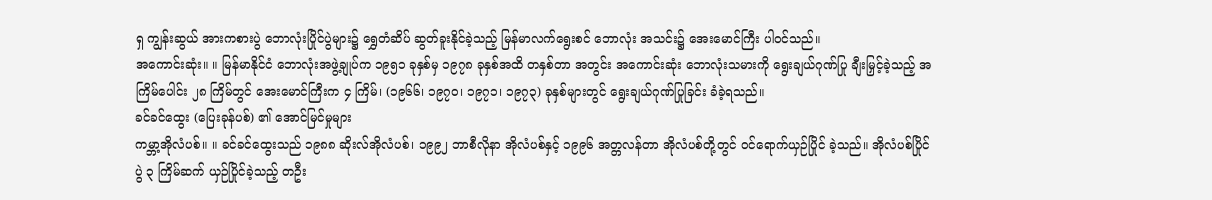ရှ ကျွန်းဆွယ် အားကစားပွဲ ဘောလုံးပြိုင်ပွဲများ၌ ရွှေတံဆိပ် ဆွတ်ခူးနိုင်ခဲ့သည့် မြန်မာလက်ရွေးစင် ဘောလုံး အသင်း၌ အေးမောင်ကြီး ပါဝင်သည်။
အကောင်းဆုံး။ ။ မြန်မာနိုင်ငံ ဘောလုံးအဖွဲ့ချုပ်က ၁၉၅၁ ခုနှစ်မှ ၁၉၇၈ ခုနှစ်အထိ တနှစ်တာ အတွင်း အကောင်းဆုံး ဘောလုံးသမားကို ရွေးချယ်ဂုဏ်ပြု ချီးမြှင့်ခဲ့သည့် အကြိမ်ပေါင်း ၂၈ ကြိမ်တွင် အေးမောင်ကြီးက ၄ ကြိမ်၊ (၁၉၆၆၊ ၁၉၇၀၊ ၁၉၇၁၊ ၁၉၇၃) ခုနှစ်များတွင် ရွေးချယ်ဂုဏ်ပြုခြင်း ခံခဲ့ရသည်။
ခင်ခင်ထွေး (ပြေးခုန်ပစ်) ၏ အောင်မြင်မှုများ
ကမ္ဘာ့အိုလံပစ်။ ။ ခင်ခင်ထွေးသည် ၁၉၈၈ ဆိုးလ်အိုလံပစ်၊ ၁၉၉၂ ဘာစီလိုနာ အိုလံပစ်နှင့် ၁၉၉၆ အတ္တလန်တာ အိုလံပစ်တို့တွင် ဝင်ရောက်ယှဉ်ပြိုင် ခဲ့သည်။ အိုလံပစ်ပြိုင်ပွဲ ၃ ကြိမ်ဆက် ယှဉ်ပြိုင်ခဲ့သည့် တဦး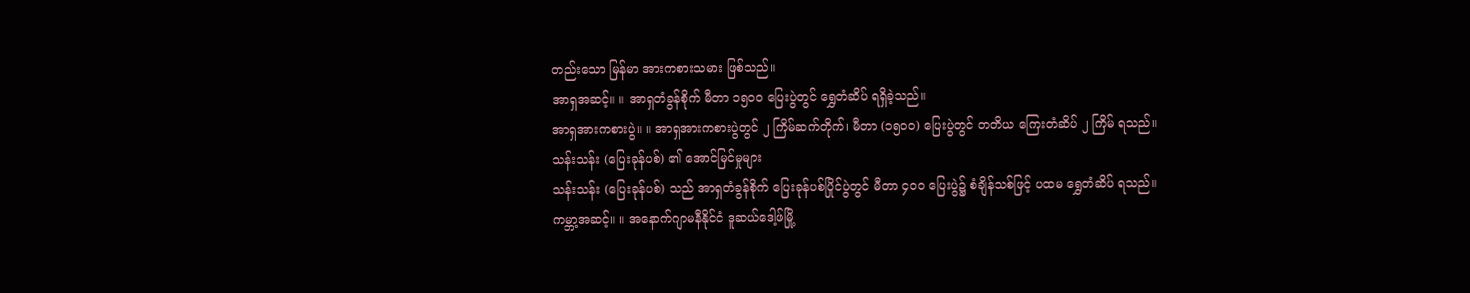တည်းသော မြန်မာ အားကစားသမား ဖြစ်သည်။
အာရှအဆင့်။ ။ အာရှတံခွန်စိုက် မီတာ ၁၅၀၀ ပြေးပွဲတွင် ရွှေတံဆိပ် ရရှိခဲ့သည်။
အာရှအားကစားပွဲ။ ။ အာရှအားကစားပွဲတွင် ၂ ကြိမ်ဆက်တိုက်၊ မီတာ (၁၅၀၀) ပြေးပွဲတွင် တတိယ ကြေးတံဆိပ် ၂ ကြိမ် ရသည်။
သန်းသန်း (ပြေးခုန်ပစ်) ၏ အောင်မြင်မှုများ
သန်းသန်း (ပြေးခုန်ပစ်) သည် အာရှတံခွန်စိုက် ပြေးခုန်ပစ်ပြိုင်ပွဲတွင် မီတာ ၄၀၀ ပြေးပွဲ၌ စံချိန်သစ်ဖြင့် ပထမ ရွှေတံဆိပ် ရသည်။
ကမ္ဘာ့အဆင့်။ ။ အနောက်ဂျာမနီနိုင်ငံ ဒူဆယ်ဒေါ့ဖ်မြို့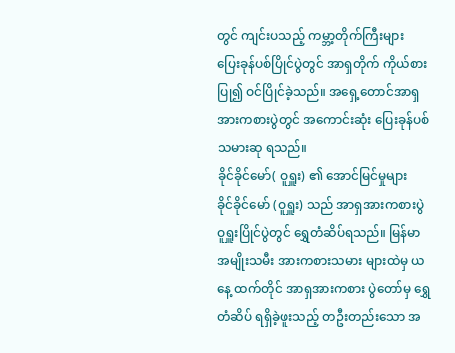တွင် ကျင်းပသည့် ကမ္ဘာ့တိုက်ကြီးများ ပြေးခုန်ပစ်ပြိုင်ပွဲတွင် အာရှတိုက် ကိုယ်စားပြု၍ ဝင်ပြိုင်ခဲ့သည်။ အရှေ့တောင်အာရှ အားကစားပွဲတွင် အကောင်းဆုံး ပြေးခုန်ပစ်သမားဆု ရသည်။
ခိုင်ခိုင်မော်( ဝူရှူး) ၏ အောင်မြင်မှုများ
ခိုင်ခိုင်မော် (ဝူရှူး) သည် အာရှအားကစားပွဲ ဝူရှူးပြိုင်ပွဲတွင် ရွှေတံဆိပ်ရသည်။ မြန်မာအမျိုးသမီး အားကစားသမား များထဲမှ ယနေ့ ထက်တိုင် အာရှအားကစား ပွဲတော်မှ ရွှေတံဆိပ် ရရှိခဲ့ဖူးသည့် တဦးတည်းသော အ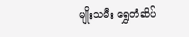မျိုးသမီး ရွှေတံဆိပ်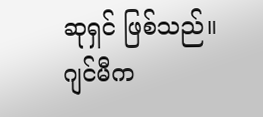ဆုရှင် ဖြစ်သည်။
ဂျင်မီက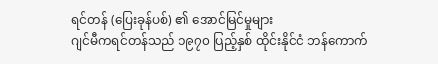ရင်တန် (ပြေးခုန်ပစ်) ၏ အောင်မြင်မှုများ
ဂျင်မီကရင်တန်သည် ၁၉၇၀ ပြည့်နှစ် ထိုင်းနိုင်ငံ ဘန်ကောက်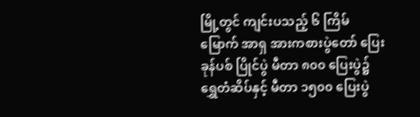မြို့တွင် ကျင်းပသည့် ၆ ကြိမ်မြောက် အာရှ အားကစားပွဲတော် ပြေးခုန်ပစ် ပြိုင်ပွဲ မီတာ ၈၀၀ ပြေးပွဲ၌ ရွှေတံဆိပ်နှင့် မီတာ ၁၅၀၀ ပြေးပွဲ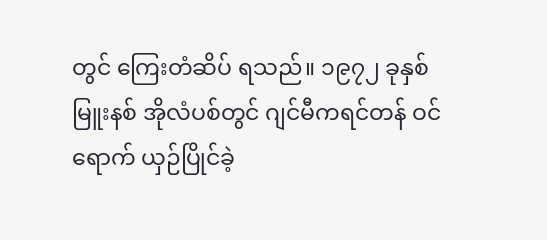တွင် ကြေးတံဆိပ် ရသည်။ ၁၉၇၂ ခုနှစ် မြူးနစ် အိုလံပစ်တွင် ဂျင်မီကရင်တန် ဝင်ရောက် ယှဉ်ပြိုင်ခဲ့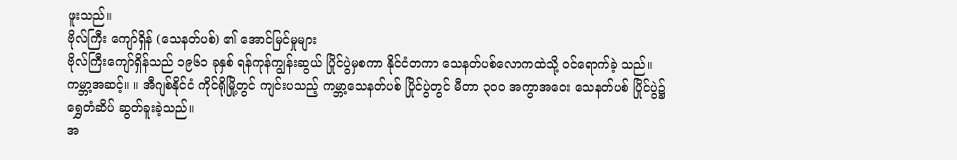ဖူးသည်။
ဗိုလ်ကြီး ကျော်ရှိန် (သေနတ်ပစ်) ၏ အောင်မြင်မှုများ
ဗိုလ်ကြီးကျော်ရှိန်သည် ၁၉၆၁ ခုနှစ် ရန်ကုန်ကျွန်းဆွယ် ပြိုင်ပွဲမှစကာ နိုင်ငံတကာ သေနတ်ပစ်လောကထဲသို့ ဝင်ရောက်ခဲ့ သည်။
ကမ္ဘာ့အဆင့်။ ။ အီဂျစ်နိုင်ငံ ကိုင်ရိုမြို့တွင် ကျင်းပသည့် ကမ္ဘာ့သေနတ်ပစ် ပြိုင်ပွဲတွင် မီတာ ၃၀၀ အကွာအဝေး သေနတ်ပစ် ပြိုင်ပွဲ၌ ရွှေတံဆိပ် ဆွတ်ခူးခဲ့သည်။
အ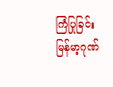ကြံပြုခြင်း
မြန်မာ့ဂုဏ်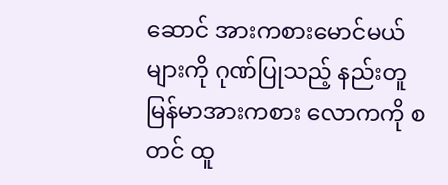ဆောင် အားကစားမောင်မယ်များကို ဂုဏ်ပြုသည့် နည်းတူ မြန်မာအားကစား လောကကို စတင် ထူ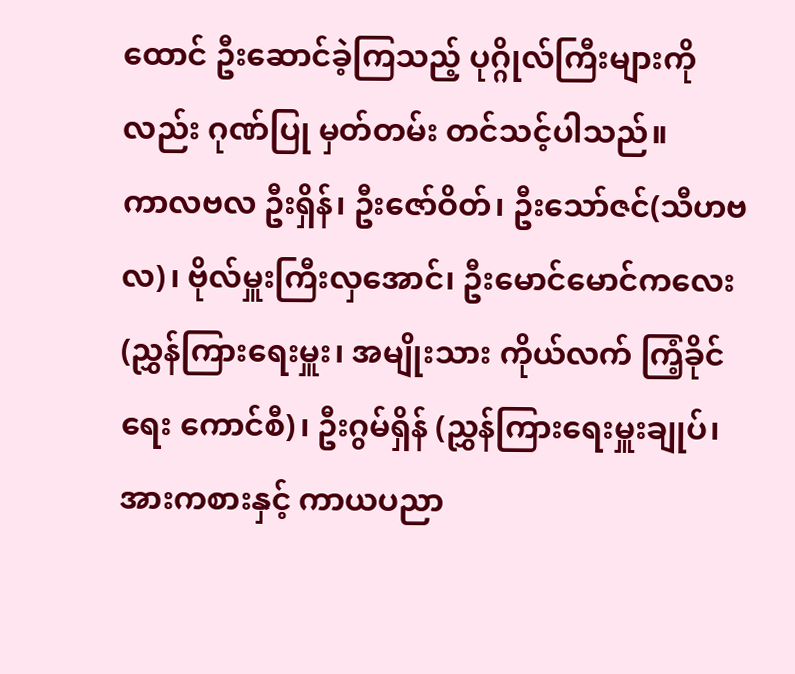ထောင် ဦးဆောင်ခဲ့ကြသည့် ပုဂ္ဂိုလ်ကြီးများကိုလည်း ဂုဏ်ပြု မှတ်တမ်း တင်သင့်ပါသည်။
ကာလဗလ ဦးရှိန်၊ ဦးဇော်ဝိတ်၊ ဦးသော်ဇင်(သီဟဗလ)၊ ဗိုလ်မှူးကြီးလှအောင်၊ ဦးမောင်မောင်ကလေး (ညွှန်ကြားရေးမှူး၊ အမျိုးသား ကိုယ်လက် ကြံ့ခိုင်ရေး ကောင်စီ)၊ ဦးဂွမ်ရှိန် (ညွှန်ကြားရေးမှူးချုပ်၊ အားကစားနှင့် ကာယပညာ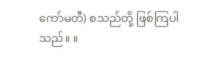ကော်မတီ) စသည်တို့ ဖြစ်ကြပါသည်။ ။